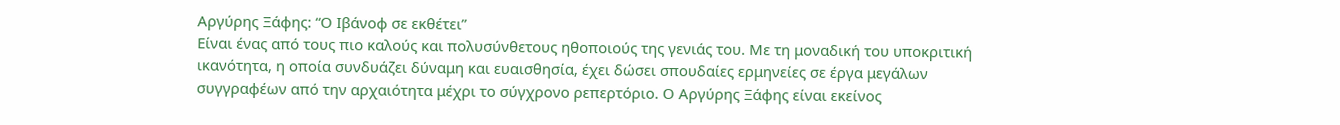Αργύρης Ξάφης: “Ο Ιβάνοφ σε εκθέτει”
Eίναι ένας από τους πιο καλούς και πολυσύνθετους ηθοποιούς της γενιάς του. Με τη μοναδική του υποκριτική ικανότητα, η οποία συνδυάζει δύναμη και ευαισθησία, έχει δώσει σπουδαίες ερμηνείες σε έργα μεγάλων συγγραφέων από την αρχαιότητα μέχρι το σύγχρονο ρεπερτόριο. Ο Αργύρης Ξάφης είναι εκείνος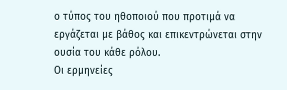ο τύπος του ηθοποιού που προτιμά να εργάζεται με βάθος και επικεντρώνεται στην ουσία του κάθε ρόλου.
Οι ερμηνείες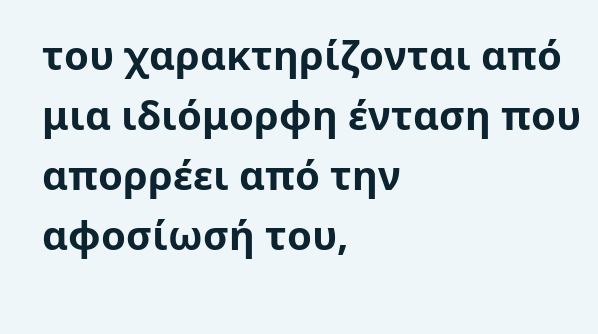του χαρακτηρίζονται από μια ιδιόμορφη ένταση που απορρέει από την αφοσίωσή του,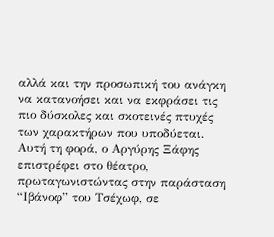αλλά και την προσωπική του ανάγκη να κατανοήσει και να εκφράσει τις πιο δύσκολες και σκοτεινές πτυχές των χαρακτήρων που υποδύεται.
Αυτή τη φορά, ο Αργύρης Ξάφης επιστρέφει στο θέατρο, πρωταγωνιστώντας στην παράσταση “Ιβάνοφ” του Τσέχωφ, σε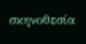σκηνοθεσία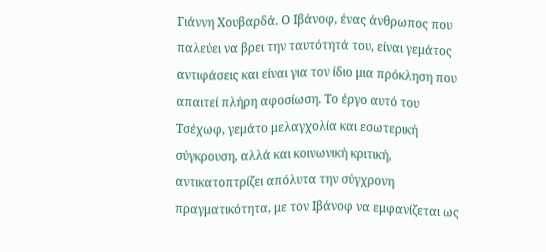Γιάννη Χουβαρδά. Ο Ιβάνοφ, ένας άνθρωπος που παλεύει να βρει την ταυτότητά του, είναι γεμάτος αντιφάσεις και είναι για τον ίδιο μια πρόκληση που απαιτεί πλήρη αφοσίωση. Το έργο αυτό του Τσέχωφ, γεμάτο μελαγχολία και εσωτερική σύγκρουση, αλλά και κοινωνική κριτική, αντικατοπτρίζει απόλυτα την σύγχρονη πραγματικότητα, με τον Ιβάνοφ να εμφανίζεται ως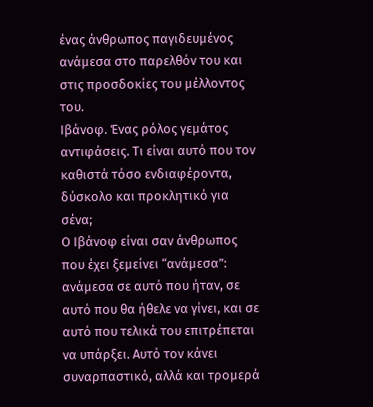ένας άνθρωπος παγιδευμένος ανάμεσα στο παρελθόν του και στις προσδοκίες του μέλλοντος του.
Ιβάνοφ. Ένας ρόλος γεμάτος αντιφάσεις. Τι είναι αυτό που τον καθιστά τόσο ενδιαφέροντα, δύσκολο και προκλητικό για σένα;
Ο Ιβάνοφ είναι σαν άνθρωπος που έχει ξεμείνει “ανάμεσα”: ανάμεσα σε αυτό που ήταν, σε αυτό που θα ήθελε να γίνει, και σε αυτό που τελικά του επιτρέπεται να υπάρξει. Αυτό τον κάνει συναρπαστικό, αλλά και τρομερά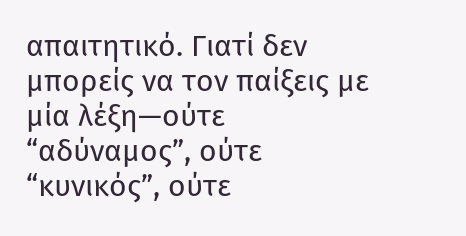απαιτητικό. Γιατί δεν μπορείς να τον παίξεις με μία λέξη—ούτε “αδύναμος”, ούτε “κυνικός”, ούτε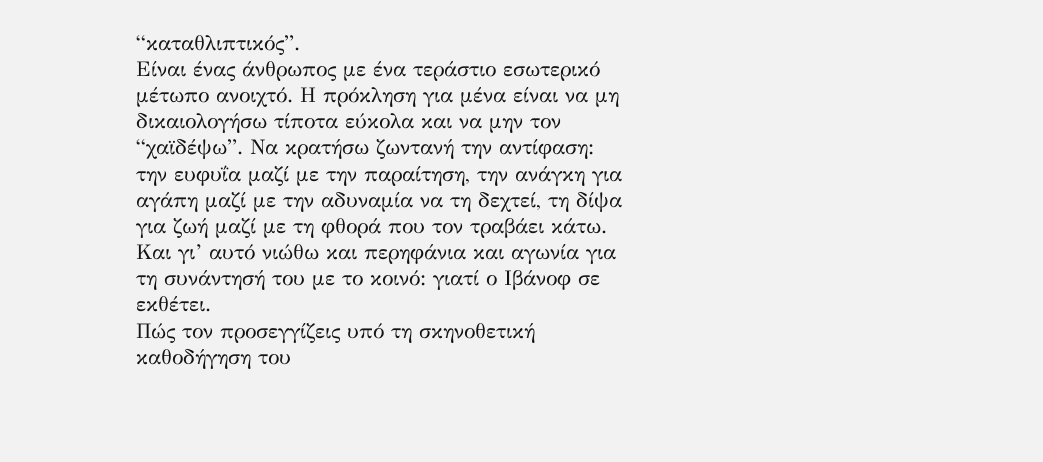“καταθλιπτικός”.
Είναι ένας άνθρωπος με ένα τεράστιο εσωτερικό μέτωπο ανοιχτό. Η πρόκληση για μένα είναι να μη δικαιολογήσω τίποτα εύκολα και να μην τον “χαϊδέψω”. Να κρατήσω ζωντανή την αντίφαση: την ευφυΐα μαζί με την παραίτηση, την ανάγκη για αγάπη μαζί με την αδυναμία να τη δεχτεί, τη δίψα για ζωή μαζί με τη φθορά που τον τραβάει κάτω. Και γι’ αυτό νιώθω και περηφάνια και αγωνία για τη συνάντησή του με το κοινό: γιατί ο Ιβάνοφ σε εκθέτει.
Πώς τον προσεγγίζεις υπό τη σκηνοθετική καθοδήγηση του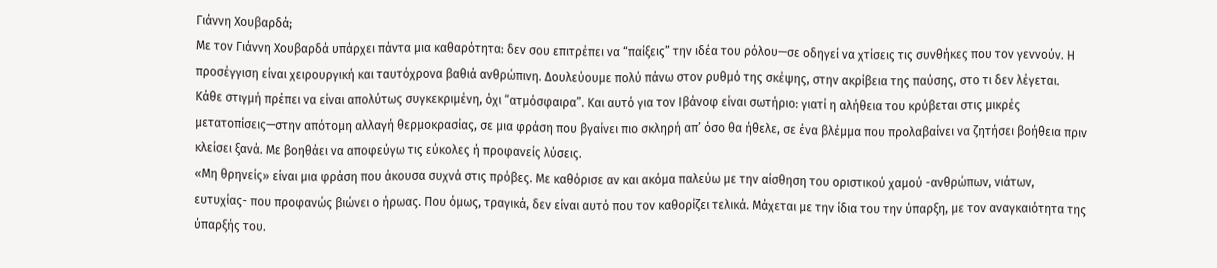Γιάννη Χουβαρδά;
Με τον Γιάννη Χουβαρδά υπάρχει πάντα μια καθαρότητα: δεν σου επιτρέπει να “παίξεις” την ιδέα του ρόλου—σε οδηγεί να χτίσεις τις συνθήκες που τον γεννούν. Η προσέγγιση είναι χειρουργική και ταυτόχρονα βαθιά ανθρώπινη. Δουλεύουμε πολύ πάνω στον ρυθμό της σκέψης, στην ακρίβεια της παύσης, στο τι δεν λέγεται.
Κάθε στιγμή πρέπει να είναι απολύτως συγκεκριμένη, όχι “ατμόσφαιρα”. Και αυτό για τον Ιβάνοφ είναι σωτήριο: γιατί η αλήθεια του κρύβεται στις μικρές μετατοπίσεις—στην απότομη αλλαγή θερμοκρασίας, σε μια φράση που βγαίνει πιο σκληρή απ’ όσο θα ήθελε, σε ένα βλέμμα που προλαβαίνει να ζητήσει βοήθεια πριν κλείσει ξανά. Με βοηθάει να αποφεύγω τις εύκολες ή προφανείς λύσεις.
«Μη θρηνείς» είναι μια φράση που άκουσα συχνά στις πρόβες. Με καθόρισε αν και ακόμα παλεύω με την αίσθηση του οριστικού χαμού -ανθρώπων, νιάτων, ευτυχίας- που προφανώς βιώνει ο ήρωας. Που όμως, τραγικά, δεν είναι αυτό που τον καθορίζει τελικά. Μάχεται με την ίδια του την ύπαρξη, με τον αναγκαιότητα της ύπαρξής του.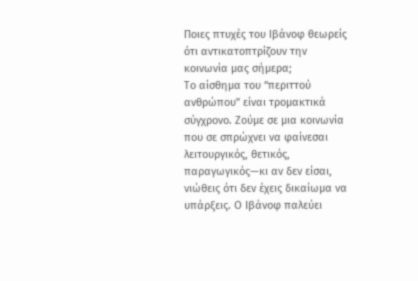Ποιες πτυχές του Ιβάνοφ θεωρείς ότι αντικατοπτρίζουν την κοινωνία μας σήμερα;
Το αίσθημα του “περιττού ανθρώπου” είναι τρομακτικά σύγχρονο. Ζούμε σε μια κοινωνία που σε σπρώχνει να φαίνεσαι λειτουργικός, θετικός, παραγωγικός—κι αν δεν είσαι, νιώθεις ότι δεν έχεις δικαίωμα να υπάρξεις. Ο Ιβάνοφ παλεύει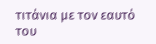τιτάνια με τον εαυτό του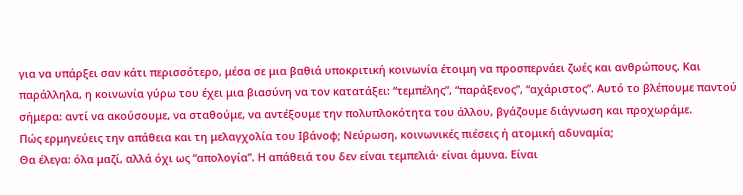για να υπάρξει σαν κάτι περισσότερο, μέσα σε μια βαθιά υποκριτική κοινωνία έτοιμη να προσπερνάει ζωές και ανθρώπους. Και παράλληλα, η κοινωνία γύρω του έχει μια βιασύνη να τον κατατάξει: “τεμπέλης”, “παράξενος”, “αχάριστος”. Αυτό το βλέπουμε παντού σήμερα: αντί να ακούσουμε, να σταθούμε, να αντέξουμε την πολυπλοκότητα του άλλου, βγάζουμε διάγνωση και προχωράμε.
Πώς ερμηνεύεις την απάθεια και τη μελαγχολία του Ιβάνoφ; Νεύρωση, κοινωνικές πιέσεις ή ατομική αδυναμία;
Θα έλεγα: όλα μαζί, αλλά όχι ως “απολογία”. Η απάθειά του δεν είναι τεμπελιά· είναι άμυνα. Είναι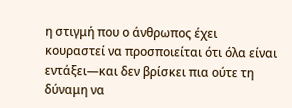η στιγμή που ο άνθρωπος έχει κουραστεί να προσποιείται ότι όλα είναι εντάξει—και δεν βρίσκει πια ούτε τη δύναμη να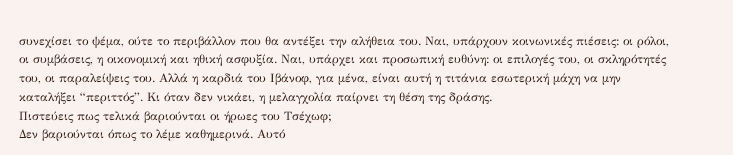συνεχίσει το ψέμα, ούτε το περιβάλλον που θα αντέξει την αλήθεια του. Ναι, υπάρχουν κοινωνικές πιέσεις: οι ρόλοι, οι συμβάσεις, η οικονομική και ηθική ασφυξία. Ναι, υπάρχει και προσωπική ευθύνη: οι επιλογές του, οι σκληρότητές του, οι παραλείψεις του. Αλλά η καρδιά του Ιβάνοφ, για μένα, είναι αυτή η τιτάνια εσωτερική μάχη να μην καταλήξει “περιττός”. Κι όταν δεν νικάει, η μελαγχολία παίρνει τη θέση της δράσης.
Πιστεύεις πως τελικά βαριούνται οι ήρωες του Τσέχωφ;
Δεν βαριούνται όπως το λέμε καθημερινά. Αυτό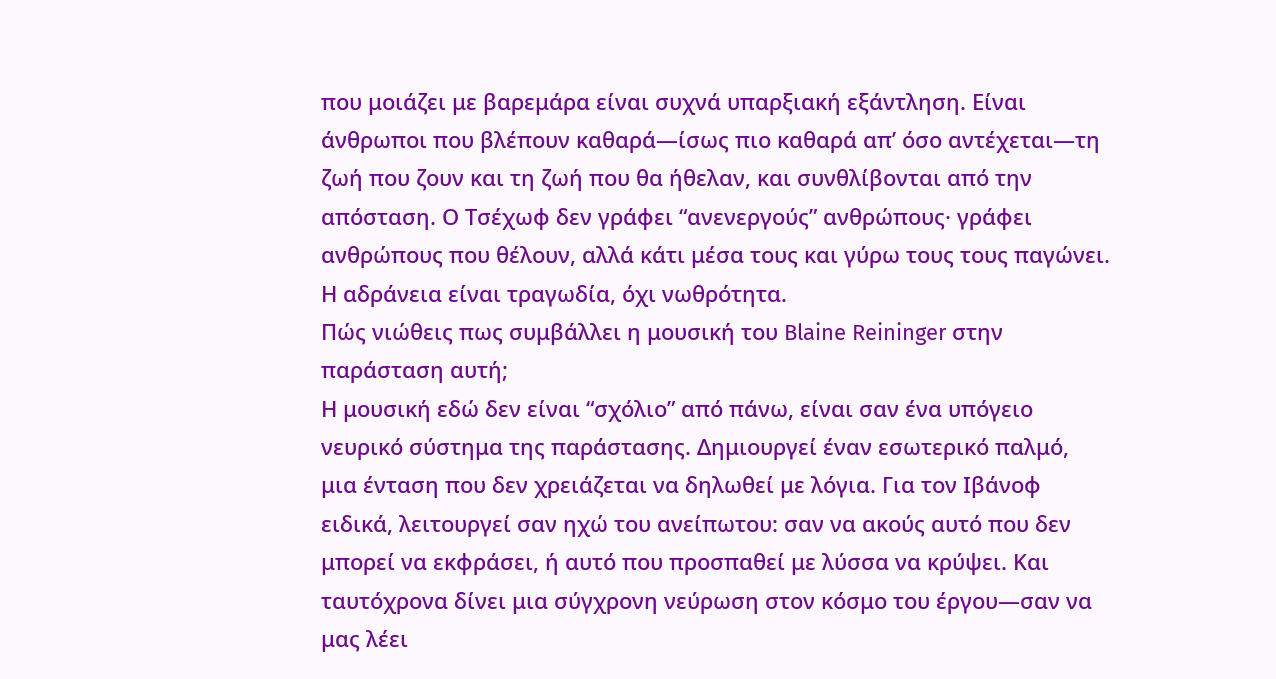που μοιάζει με βαρεμάρα είναι συχνά υπαρξιακή εξάντληση. Είναι άνθρωποι που βλέπουν καθαρά—ίσως πιο καθαρά απ’ όσο αντέχεται—τη ζωή που ζουν και τη ζωή που θα ήθελαν, και συνθλίβονται από την απόσταση. Ο Τσέχωφ δεν γράφει “ανενεργούς” ανθρώπους· γράφει ανθρώπους που θέλουν, αλλά κάτι μέσα τους και γύρω τους τους παγώνει. Η αδράνεια είναι τραγωδία, όχι νωθρότητα.
Πώς νιώθεις πως συμβάλλει η μουσική του Blaine Reininger στην παράσταση αυτή;
Η μουσική εδώ δεν είναι “σχόλιο” από πάνω, είναι σαν ένα υπόγειο νευρικό σύστημα της παράστασης. Δημιουργεί έναν εσωτερικό παλμό, μια ένταση που δεν χρειάζεται να δηλωθεί με λόγια. Για τον Ιβάνοφ ειδικά, λειτουργεί σαν ηχώ του ανείπωτου: σαν να ακούς αυτό που δεν μπορεί να εκφράσει, ή αυτό που προσπαθεί με λύσσα να κρύψει. Και ταυτόχρονα δίνει μια σύγχρονη νεύρωση στον κόσμο του έργου—σαν να μας λέει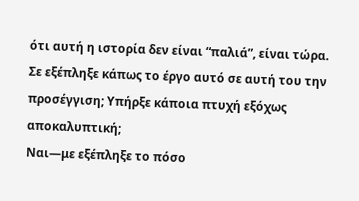ότι αυτή η ιστορία δεν είναι “παλιά”, είναι τώρα.
Σε εξέπληξε κάπως το έργο αυτό σε αυτή του την προσέγγιση; Υπήρξε κάποια πτυχή εξόχως αποκαλυπτική;
Ναι—με εξέπληξε το πόσο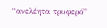“ανελέητα τρυφερό”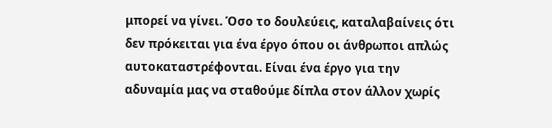μπορεί να γίνει. Όσο το δουλεύεις, καταλαβαίνεις ότι δεν πρόκειται για ένα έργο όπου οι άνθρωποι απλώς αυτοκαταστρέφονται. Είναι ένα έργο για την αδυναμία μας να σταθούμε δίπλα στον άλλον χωρίς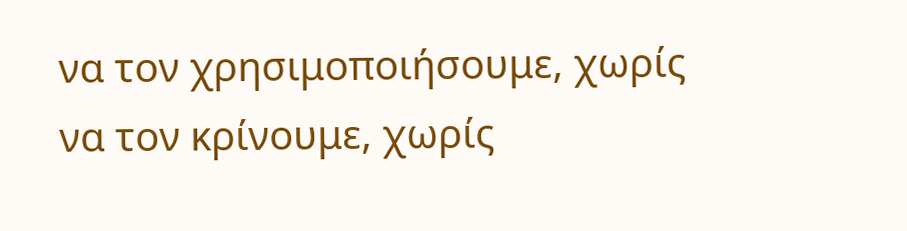να τον χρησιμοποιήσουμε, χωρίς να τον κρίνουμε, χωρίς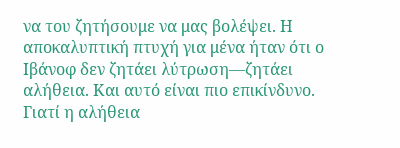να του ζητήσουμε να μας βολέψει. Η αποκαλυπτική πτυχή για μένα ήταν ότι ο Ιβάνοφ δεν ζητάει λύτρωση—ζητάει αλήθεια. Και αυτό είναι πιο επικίνδυνο. Γιατί η αλήθεια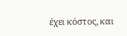έχει κόστος, και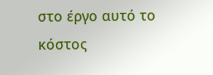στο έργο αυτό το κόστος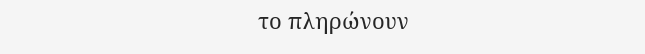το πληρώνουν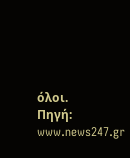όλοι.
Πηγή: www.news247.gr